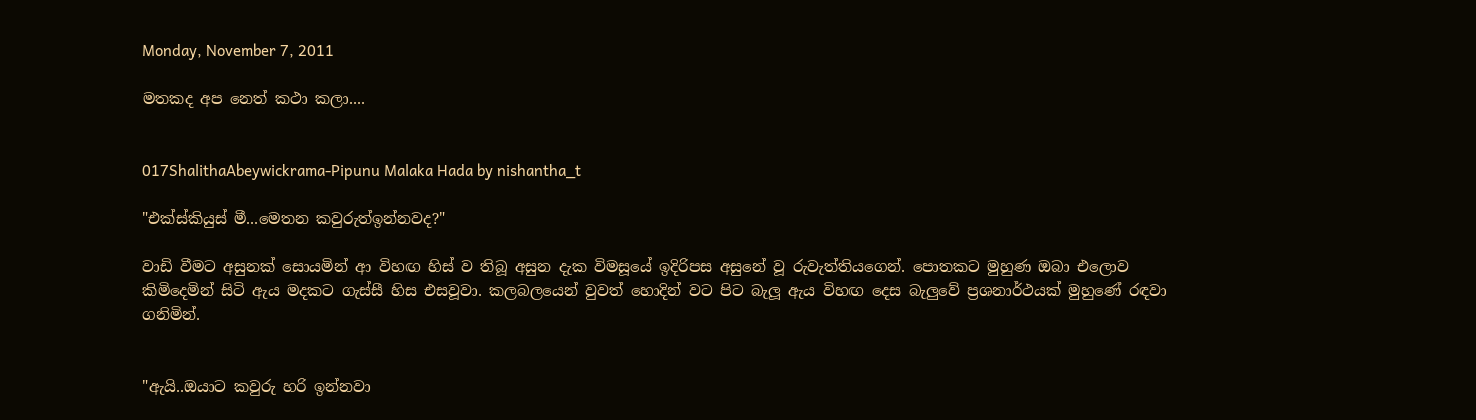Monday, November 7, 2011

මතකද අප නෙත් කථා කලා....


017ShalithaAbeywickrama-Pipunu Malaka Hada by nishantha_t

"එක්ස්කියුස් මී...මෙතන කවුරුත්ඉන්නවද?"

වාඩි වීමට අසුනක් සොයමින් ආ විහඟ හිස් ව තිබූ අසුන දැක විමසූයේ ඉදිරිපස අසුනේ වූ රුවැත්තියගෙන්. පොතකට මුහුණ ඔබා එලොව කිමිදෙමින් සිටි ඇය මදකට ගැස්සී හිස එසවූවා. කලබලයෙන් වුවත් හොදින් වට පිට බැලූ ඇය විහඟ දෙස බැලුවේ ප්‍රශනාර්ථයක් මුහුණේ රඳවා ගනිමින්.


"ඇයි..ඔයාට කවුරු හරි ඉන්නවා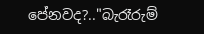පේනවද?.."බැරෑරුම්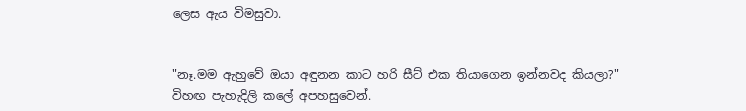ලෙස ඇය විමසුවා.


"නෑ.මම ඇහුවේ ඔයා අඳුනන කාට හරි සීට් එක තියාගෙන ඉන්නවද කියලා?" විහඟ පැහැදිලි කලේ අපහසුවෙන්.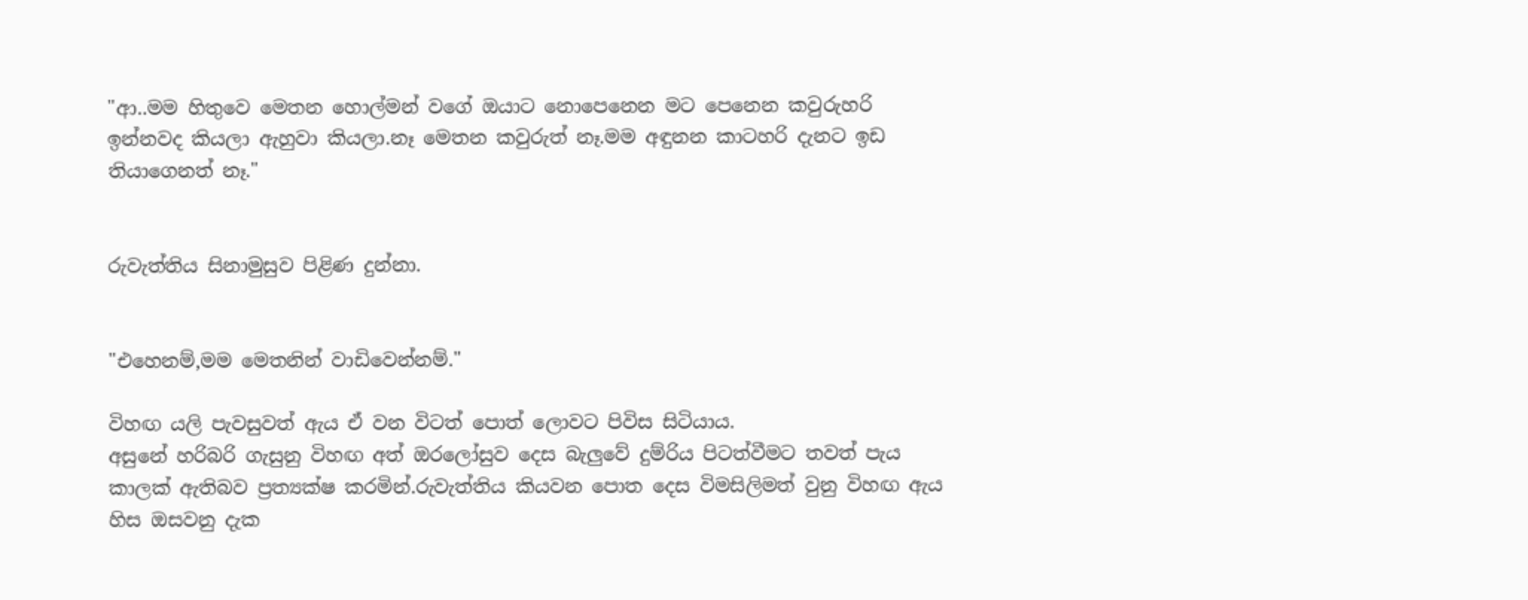"ආ..මම හිතුවෙ මෙතන හොල්මන් වගේ ඔයාට නොපෙනෙන මට පෙනෙන කවුරුහරි ඉන්නවද කියලා ඇහුවා කියලා.නෑ මෙතන කවුරුත් නෑ.මම අඳුනන කාටහරි දැනට ඉඩ තියාගෙනත් නෑ."


රුවැත්තිය සිනාමුසුව පිළිණ දුන්නා.


"එහෙනම්,මම මෙතනින් වාඩිවෙන්නම්."

විහඟ යලි පැවසුවත් ඇය ඒ වන විටත් පොත් ලොවට පිවිස සිටියාය.
අසුනේ හරිබරි ගැසුනු විහඟ අත් ඔරලෝසුව දෙස බැලුවේ දුම්රිය පිටත්වීමට තවත් පැය කාලක් ඇතිබව ප්‍රත්‍යක්ෂ කරමින්.රුවැත්තිය කියවන පොත දෙස විමසිලිමත් වුනු විහඟ ඇය හිස ඔසවනු දැක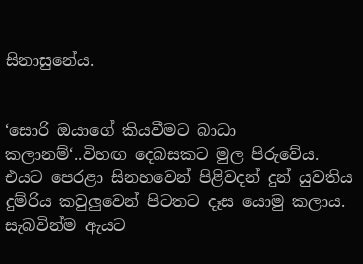සිනාසුනේය.


‘සොරි ඔයාගේ කියවීමට බාධා කලානම්‘..විහඟ දෙබසකට මුල පිරුවේය.
එයට පෙරළා සිනහවෙන් පිළිවදන් දුන් යුවතිය දුම්රිය කවුලුවෙන් පිටතට දෑස යොමු කලාය. සැබවින්ම ඇයට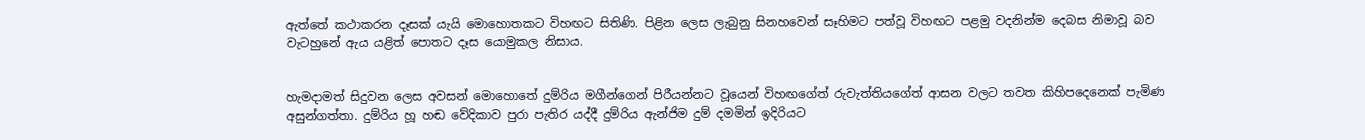ඇත්තේ කථාකරන දෑසක් යැයි මොහොතකට විහඟට සිතිණි. පිළින ලෙස ලැබුනු සිනහවෙන් සෑහිමට පත්වූ විහඟට පළමු වදනින්ම දෙබස නිමාවූ බව වැටහුනේ ඇය යළිත් පොතට දෑස යොමුකල නිසාය.


හැමදාමත් සිදුවන ලෙස අවසන් මොහොතේ දුම්රිය මගීන්ගෙන් පිරීයන්නට වූයෙන් විහඟගේත් රුවැත්තියගේත් ආසන වලට තවත කිහිපදෙනෙක් පැමිණ අසුන්ගත්තා. දුම්රිය හූ හඬ වේදිකාව පුරා පැතිර යද්දී දුම්රිය ඇන්ජිම දුම් දමමින් ඉදිරියට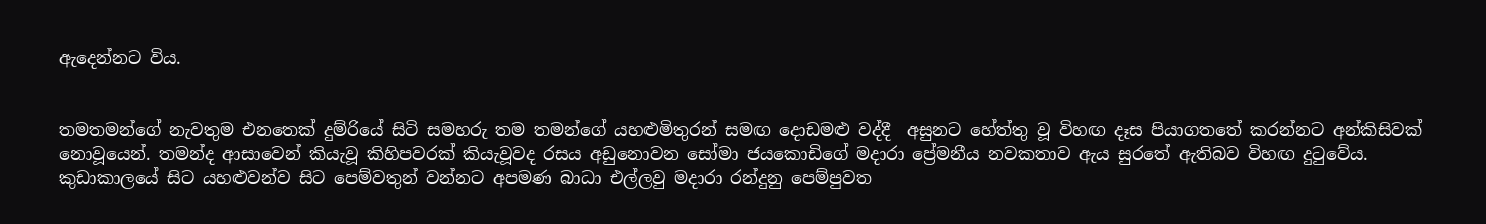ඇදෙන්නට විය.


තමතමන්ගේ නැවතුම එනතෙක් දුම්රියේ සිටි සමහරු තම තමන්ගේ යහළුමිතුරන් සමඟ දොඩමළු වද්දී  අසුනට හේත්තු වූ විහඟ දෑස පියාගතතේ කරන්නට අන්කිසිවක් නොවූයෙන්. තමන්ද ආසාවෙන් කියැවූ කිහිපවරක් කියැවූවද රසය අඩුනොවන සෝමා ජයකොඩිගේ මදාරා ප්‍රේමනීය නවකතාව ඇය සුරතේ ඇතිබව විහඟ දුටුවේය. කුඩාකාලයේ සිට යහළුවන්ව සිට පෙම්වතුන් වන්නට අපමණ බාධා එල්ලවු මදාරා රන්දුනු පෙම්පුවත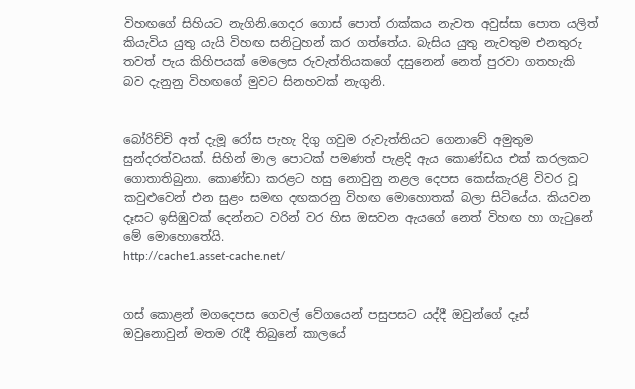විහඟගේ සිහියට නැගිනි.ගෙදර ගොස් පොත් රාක්කය නැවත අවුස්සා පොත යලිත් කියැවිය යුතු යැයි විහඟ සනිටුහන් කර ගත්තේය. බැසිය යුතු නැවතුම එනතුරු තවත් පැය කිහිපයක් මෙලෙස රුවැත්තියකගේ දසුනෙන් නෙත් පුරවා ගතහැකි බව දැනුනු විහඟගේ මුවට සිනහවක් නැගුනි.


බෝරිච්චි අත් දැමූ රෝස පැහැ දිගු ගවුම රුවැත්තියට ගෙනාවේ අමුතුම සුන්දරත්වයක්. සිහින් මාල පොටක් පමණත් පැළදි ඇය කොණ්ඩය එක් කරලකට ගොතාතිබුනා. කොණ්ඩා කරළට හසු නොවුනු නළල දෙපස කෙස්කැරළි විවර වූ කවුළුවෙන් එන සුළං සමඟ දඟකරනු විහඟ මොහොතක් බලා සිටියේය. කියවන දෑසට ඉසිඹුවක් දෙන්නට වරින් වර හිස ඔසවන ඇයගේ නෙත් විහඟ හා ගැටුනේ මේ මොහොතේයි.
http://cache1.asset-cache.net/


ගස් කොළන් මගදෙපස ගෙවල් වේගයෙන් පසුපසට යද්දී ඔවුන්ගේ දෑස් ඔවුනොවුන් මතම රැදී තිබුනේ කාලයේ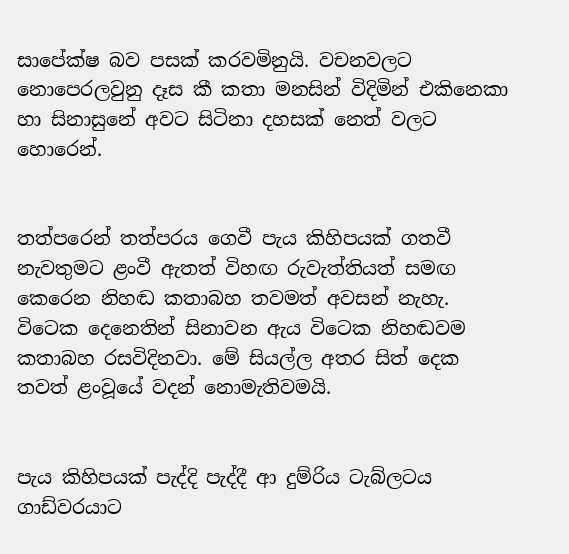සාපේක්ෂ බව පසක් කරවමිනුයි. වචනවලට නොපෙරලවුනු දෑස කී කතා මනසින් විදිමින් එකිනෙකා හා සිනාසුනේ අවට සිටිනා දහසක් නෙත් වලට හොරෙන්.


තත්පරෙන් තත්පරය ගෙවී පැය කිහිපයක් ගතවී නැවතුමට ළංවී ඇතත් විහඟ රුවැත්තියත් සමඟ කෙරෙන නිහඬ කතාබහ තවමත් අවසන් නැහැ. විටෙක දෙනෙතින් සිනාවන ඇය විටෙක නිහඬවම කතාබහ රසවිදිනවා. මේ සියල්ල අතර සිත් දෙක තවත් ළංවූයේ වදන් නොමැතිවමයි.


පැය කිහිපයක් පැද්දි පැද්දී ආ දුම්රිය ටැබ්ලටය ගාඩ්වරයාට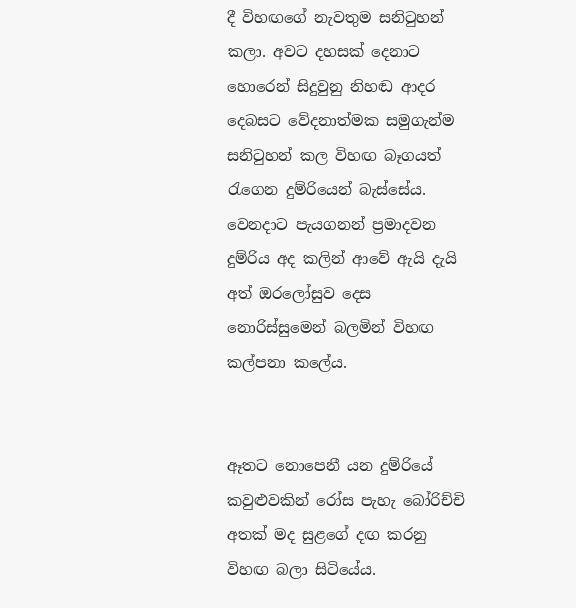දී විහඟගේ නැවතුම සනිටුහන් කලා. අවට දහසක් දෙනාට හොරෙන් සිදුවුනු නිහඬ ආදර දෙබසට වේදනාත්මක සමුගැන්ම සනිටුහන් කල විහඟ බෑගයත් රැගෙන දුම්රියෙන් බැස්සේය. වෙනදාට පැයගනන් ප්‍රමාදවන  දුම්රිය අද කලින් ආවේ ඇයි දැයි අත් ඔරලෝසුව දෙස නොරිස්සුමෙන් බලමින් විහඟ කල්පනා කලේය.


ඈතට නොපෙනී යන දුම්රියේ කවුළුවකින් රෝස පැහැ බෝරිච්චි අතක් මද සුළගේ දඟ කරනු විහඟ බලා සිටියේය.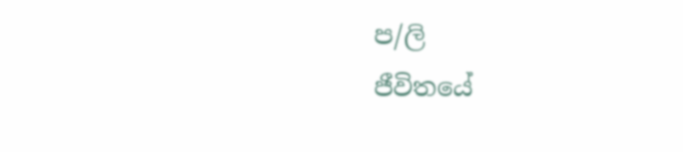ප/ලි
ජීවිතයේ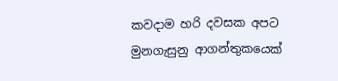කවදාම හරි දවසක අපට මුනගැසුනු ආගන්තුකයෙක්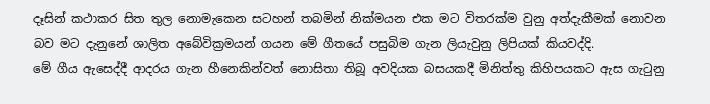දෑසින් කථාකර සිත තුල නොමැකෙන සටහන් තබමින් නික්මයන එක මට විතරක්ම වුනු අත්දැකීමක් නොවන බව මට දැනුනේ ශාලිත අබේවික්‍රමයන් ගයන මේ ගීතයේ පසුබිම ගැන ලියැවුනු ලිපියක් කියවද්දි.
මේ ගීය ඇසෙද්දී ආදරය ගැන හීනෙකින්වත් නොසිතා තිබූ අවදියක බසයකදී මිනිත්තු කිහිපයකට ඇස ගැටුනු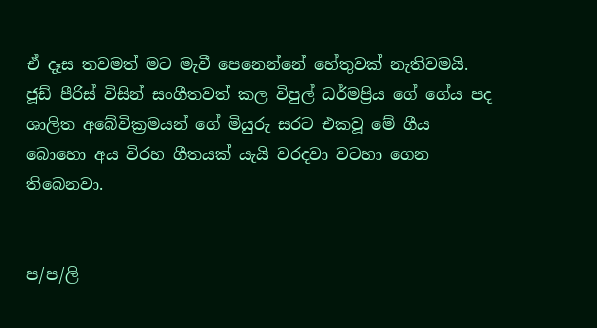ඒ දෑස තවමත් මට මැවී පෙනෙන්නේ හේතුවක් නැතිවමයි.
ජූඩ් පීරිස් විසින් සංගීතවත් කල විපුල් ධර්මප්‍රිය ගේ ගේය පද  ශාලිත අබේවික්‍රමයන් ගේ මියුරු සරට එකවූ මේ ගීය බොහො අය විරහ ගීතයක් යැයි වරදවා වටහා ගෙන තිබෙනවා.


ප/ප/ලි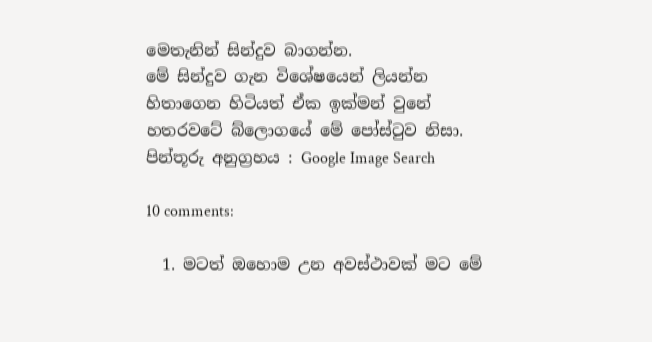මෙතැනින් සින්දුව බාගන්න.
මේ සින්දුව ගැන විශේෂයෙන් ලියන්න හිතාගෙන හිටියත් ඒක ඉක්මන් වුනේ හතරවටේ බ්ලොගයේ මේ පෝස්ටුව නිසා.
පින්තූරු අනුග්‍රහය : Google Image Search

10 comments:

  1. මටත් ඔහොම උන අවස්ථාවක් මට මේ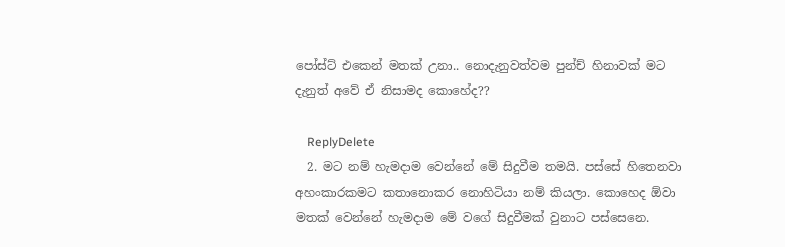පෝස්ට් එකෙන් මතක් උනා.. නොදැනුවත්වම පුන්ච් හිනාවක් මට දැනුත් අවේ ඒ නිසාමද කොහේද??

    ReplyDelete
  2. මට නම් හැමදාම වෙන්නේ මේ සිදුවීම තමයි. පස්සේ හිතෙනවා අහංකාරකමට කතානොකර නොහිටියා නම් කියලා. කොහෙද ඕවා මතක් වෙන්නේ හැමදාම මේ වගේ සිදුවීමක් වුනාට පස්සෙනෙ.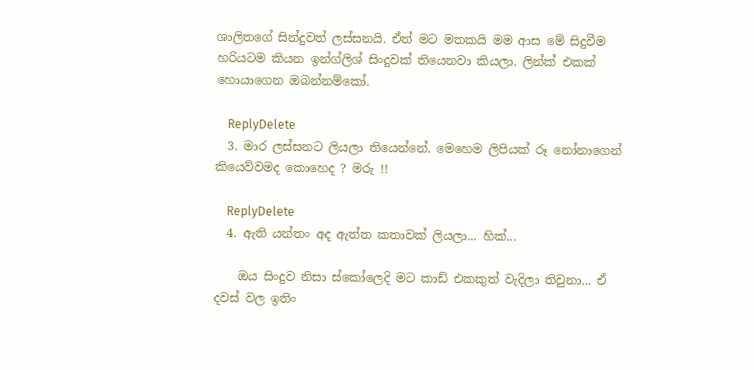ශාලිතගේ සින්දුවත් ලස්සනයි. ඒත් මට මතකයි මම ආස මේ සිදුවීම හරියටම කියන ඉන්ග්ලිශ් සිංදුවක් තියෙනවා කියලා. ලින්ක් එකක් හොයාගෙන ඔබන්නම්කෝ.

    ReplyDelete
  3. මාර ලස්සනට ලියලා තියෙන්නේ. මෙහෙම ලිපියක් රූ නෝනාගෙන් කියෙව්වමද කොහෙද ? මරු !!

    ReplyDelete
  4. ඇති යන්තං අද ඇත්ත කතාවක් ලියලා... හික්...

    ඔය සිංදුව නිසා ස්කෝලෙදි මට කාඩ් එකකුත් වැදිලා තිවුනා... ඒ දවස් වල ඉතිං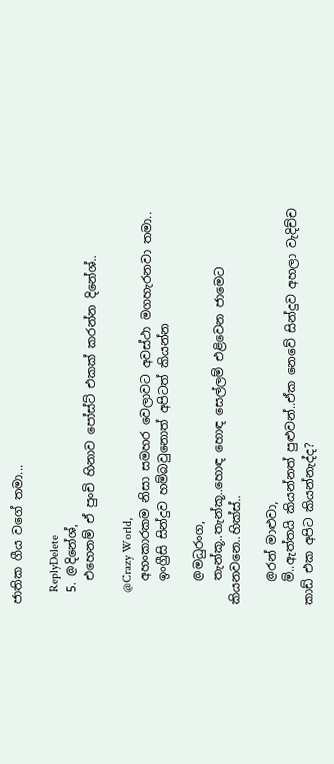ජාතික ගීය වගේ තමා...

    ReplyDelete
  5. @දිනේශ්,
    එහෙනම් ඒ පුංචි හිනාව පෝස්ට් එකක් කරන්න දිනේශ්..

    @Crazy World,
    අහංකාරකම නිසා සමහර වෙලාවට අවස්ථා මගහැරනවා තමා..
    ඉංග්‍රීසි සින්දුව හම්බවුනොත් අපිටත් කියන්න

    @මධුරංග,
    තැන්කූ..තැන්කූ..හොඳ හොඳ සෙල්ලම් එළිවෙන ජාමෙට කියනවනෙ..හික්ස්..

    @රන් මාළුවා,
    ම්..ඇත්තයි කියන්නත් පුළුවන්..ඒක නෙවේ සින්දුව අහලා වැදිච්ච කාඩ් එක අපිට කියන්නැද්ද?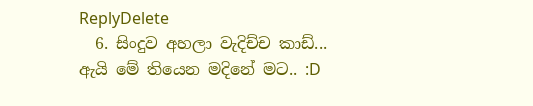ReplyDelete
  6. සිංදුව අහලා වැදිච්ච කාඩ්... ඇයි මේ තියෙන මදිනේ මට.. :D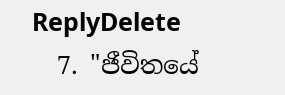ReplyDelete
  7. "ජීවිතයේ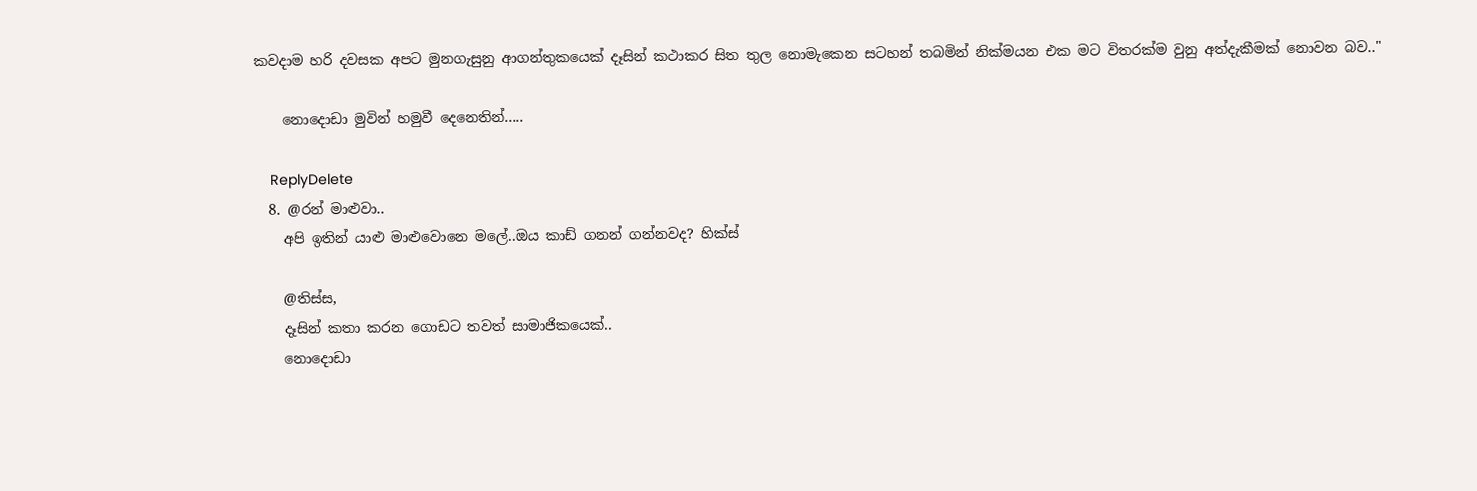කවදාම හරි දවසක අපට මුනගැසුනු ආගන්තුකයෙක් දෑසින් කථාකර සිත තුල නොමැකෙන සටහන් තබමින් නික්මයන එක මට විතරක්ම වුනු අත්දැකීමක් නොවන බව.."

    නොදොඩා මුවින් හමුවී දෙනෙතින්.....

    ReplyDelete
  8. @රන් මාළුවා..
    අපි ඉතින් යාළු මාළුවොනෙ මලේ..ඔය කාඩ් ගනන් ගන්නවද? හික්ස්

    @තිස්ස,
    දෑසින් කතා කරන ගොඩට තවත් සාමාජිකයෙක්..
    නොදොඩා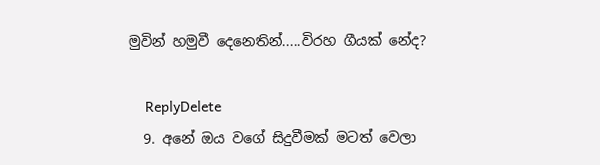මුවින් හමුවී දෙනෙතින්.....විරහ ගීයක් නේද?

    ReplyDelete
  9. අනේ ඔය වගේ සිදුවීමක් මටත් වෙලා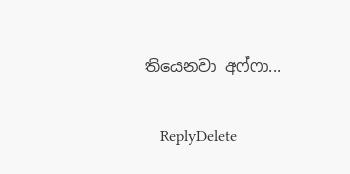තියෙනවා අෆ්ෆා...

    ReplyDelete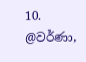10. @වර්ණා,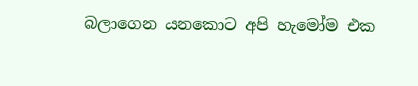බලාගෙන යනකොට අපි හැමෝම එක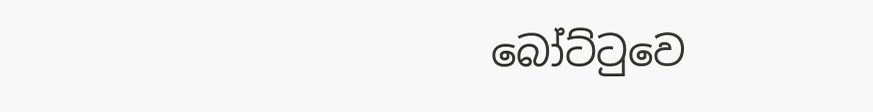බෝට්ටුවෙ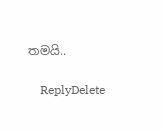තමයි..

    ReplyDelete